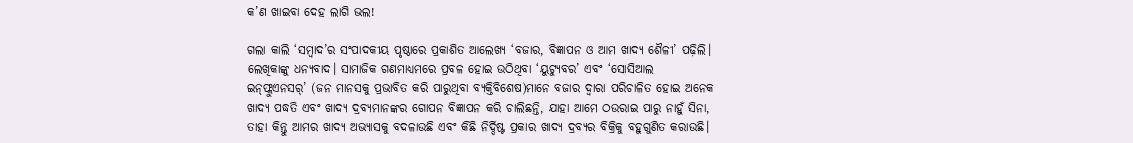କ’ଣ ଖାଇବା ଦେହ ଲାଗି ଭଲ!

ଗଲା କାଲି ‘ସମ୍ବାଦ’ର ସଂପାଦକୀୟ ପୃଷ୍ଠାରେ ପ୍ରକାଶିତ ଆଲେଖ୍ୟ ‘ବଜାର, ବିଜ୍ଞାପନ ଓ ଆମ ଖ‌ାଦ୍ୟ ଶୈଳୀ’ ପଢ଼ିଲି। ଲେଖିକାଙ୍କୁ ଧନ୍ୟବାଦ। ସାମାଜିକ ଗଣମାଧ୍ୟମରେ ପ୍ରବଳ ହୋଇ ଉଠିଥିବା ‘ୟୁଟ୍ୟୁବର’ ଏବଂ ‘ସୋସିଆଲ ଇନ୍‌ଫ୍ଲୁଏନସର୍‌’ (ଜନ ମାନସକୁ ପ୍ରଭାବିତ କରି ପାରୁଥିବା ବ୍ୟକ୍ତିବିଶେଷ)ମାନେ ବଜାର ଦ୍ବାରା ପରିଚାଳିତ ହୋଇ ଅନେକ ଖାଦ୍ୟ ପଦ୍ଧତି ଏବଂ ଖାଦ୍ୟ ଦ୍ରବ୍ୟମାନଙ୍କର ଗୋପନ ବିଜ୍ଞାପନ କରି ଚାଲିଛନ୍ତି, ଯାହା ଆମେ ଠଉରାଇ ପାରୁ ନାହୁଁ ସିନା, ତାହା କିନ୍ତୁ ଆମର ଖାଦ୍ୟ ଅଭ୍ୟାସକୁ ବଦଳାଉଛି ଏବଂ କିଛି ନିର୍ଦ୍ଦିଷ୍ଟ ପ୍ରକାର ଖାଦ୍ୟ ଦ୍ରବ୍ୟର ବିକ୍ରିକୁ ବହୁଗୁଣିତ କରାଉଛି।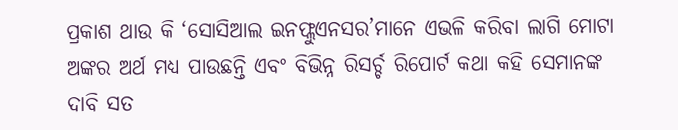ପ୍ରକାଶ ଥାଉ କି ‘ସୋସିଆଲ ଇନଫ୍ଲୁଏନସର’ମାନେ ଏଭଳି କରିବା ଲାଗି ମୋଟା ଅଙ୍କର ଅର୍ଥ ମଧ୍ୟ ପାଉଛନ୍ତି ଏବଂ ବିଭିନ୍ନ ରିସର୍ଚ୍ଚ ରିପୋର୍ଟ କଥା କହି ସେମାନଙ୍କ ଦାବି ସତ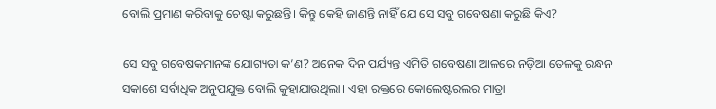ବୋଲି ପ୍ରମାଣ କରିବାକୁ ଚେଷ୍ଟା କରୁଛନ୍ତି। କିନ୍ତୁ କେହି ଜାଣନ୍ତି ନାହିଁ ଯେ ସେ ସବୁ ଗବେଷଣା‌ କରୁଛି କିଏ?

ସେ ସବୁ ଗବେ‌ଷକମାନଙ୍କ ଯୋଗ୍ୟତା କ’ଣ? ଅନେକ ଦିନ ପର୍ଯ୍ୟନ୍ତ ଏମିତି ଗବେ‌ଷଣା ଆଳରେ ନଡ଼ିଆ ତେଳକୁ ରନ୍ଧନ ସକାଶେ ସର୍ବାଧିକ ଅନୁପଯୁକ୍ତ ବୋଲି କୁହାଯାଉଥିଲା। ଏହା ରକ୍ତରେ କୋଲେଷ୍ଟରଲର ମାତ୍ର‌ା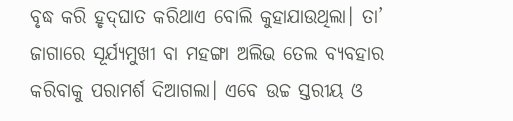ବୃଦ୍ଧ କରି ହୃଦ୍‌ଘାତ କରିଥାଏ ବୋଲି କୁହାଯାଉଥିଲା। ତା’ ଜାଗାରେ ସୂର୍ଯ୍ୟମୁଖୀ ବା ମହଙ୍ଗା ଅଲିଭ ତେଲ ବ୍ୟବହାର କରିବାକୁ ପରାମର୍ଶ ଦିଆଗଲା। ଏବେ ଉଚ୍ଚ ସ୍ତରୀୟ ଓ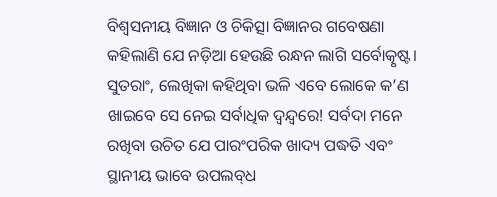ବିଶ୍ବସନୀୟ ବିଜ୍ଞାନ ଓ ଚିକିତ୍ସା ବିଜ୍ଞାନର ଗବେଷଣା କହିଲାଣି ଯେ ନଡ଼ିଆ ହେଉଛି ରନ୍ଧନ ଲାଗି ସର୍ବୋତ୍କୃଷ୍ଟ। ସୁତରାଂ, ଲେଖିକା କହିଥିବା ଭଳି ଏବେ ଲୋକେ କ’ଣ ଖାଇବେ ସେ ନେଇ ସର୍ବାଧିକ ଦ୍ବନ୍ଦ୍ବରେ! ସର୍ବଦା ମନେ ରଖିବା ଉଚିତ ଯେ ପାରଂପରିକ ଖାଦ୍ୟ ପଦ୍ଧତି ଏବଂ ସ୍ଥାନୀୟ ଭାବେ ଉପଲବ୍‌ଧ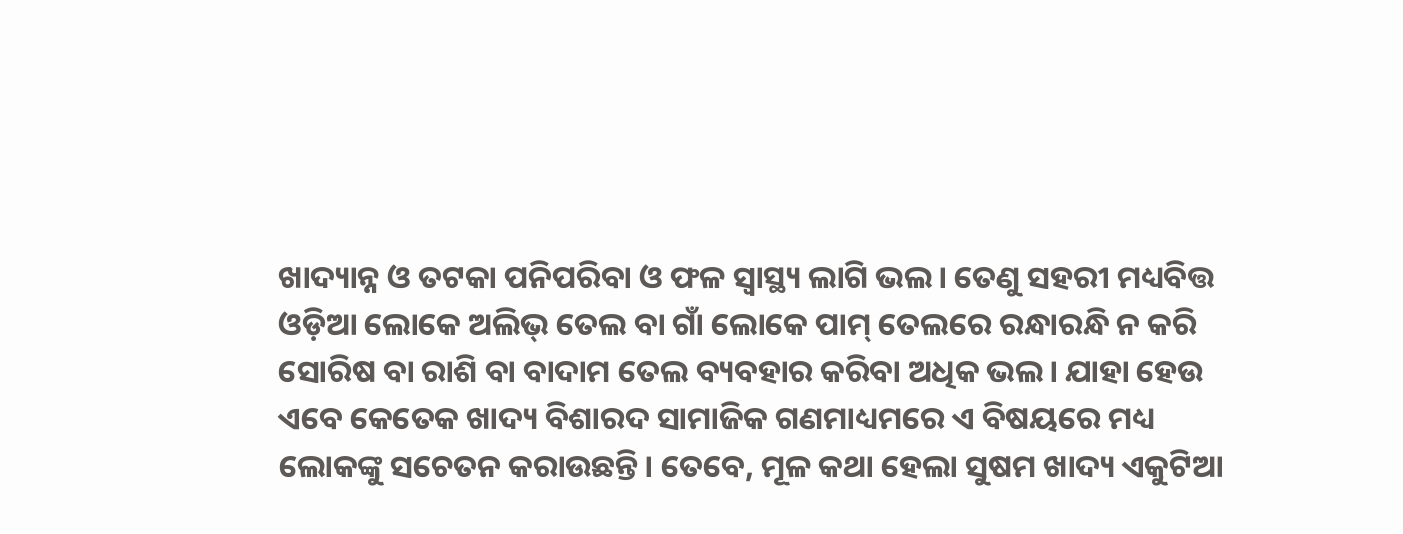ଖାଦ୍ୟାନ୍ନ ଓ ତଟକା ପନିପରିବା ଓ ଫଳ ସ୍ବାସ୍ଥ୍ୟ ଲାଗି ଭଲ। ତେଣୁ ସହରୀ ମଧ୍ୟବିତ୍ତ ଓଡ଼ିଆ ଲୋକେ ଅଲିଭ୍‌ ତେଲ ବା ଗାଁ ଲୋକେ ପାମ୍‌ ତେଲରେ ରନ୍ଧାରନ୍ଧି ନ କରି ସୋରିଷ ବା ରାଶି ବା ବାଦାମ ତେଲ ବ୍ୟବହାର କରିବା ଅଧିକ ଭଲ। ଯାହା ହେଉ ଏବେ କେତେକ ଖାଦ୍ୟ ବିଶାରଦ ସାମାଜିକ ଗଣମାଧ୍ୟମରେ ଏ ବିଷୟରେ ମଧ୍ୟ ଲୋକଙ୍କୁ ସଚେତନ କରାଉଛନ୍ତି। ତେବେ, ମୂଳ କଥା ହେଲା ସୁଷମ ଖାଦ୍ୟ ଏକୁଟିଆ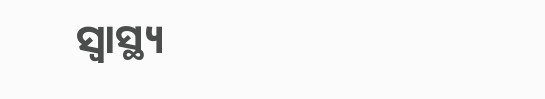ସ୍ବାସ୍ଥ୍ୟ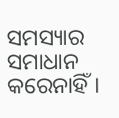ସମସ୍ୟାର ସମାଧାନ କରେନାହିଁ।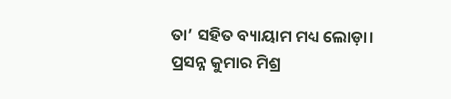ତା’ ସହିତ ବ୍ୟାୟାମ ମଧ୍ୟ ଲୋଡ଼ା।
ପ୍ରସନ୍ନ କୁମାର ମିଶ୍ର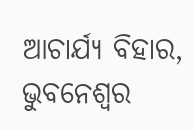ଆଚାର୍ଯ୍ୟ ବିହାର, ଭୁବନେଶ୍ବର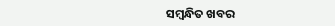ସମ୍ବନ୍ଧିତ ଖବର